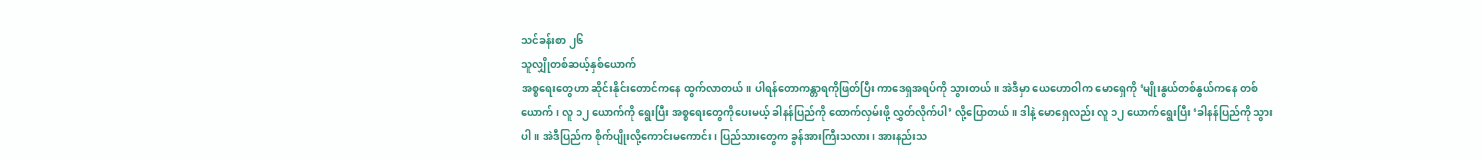သင်ခန်းစာ ၂၆
သူလျှိုတစ်ဆယ့်နှစ်ယောက်
အစ္စရေးတွေဟာ ဆိုင်းနိုင်းတောင်ကနေ ထွက်လာတယ်။ ပါရန်တောကန္တာရကိုဖြတ်ပြီး ကာဒေရှအရပ်ကို သွားတယ်။ အဲဒီမှာ ယေဟောဝါက မောရှေကို ‘မျိုးနွယ်တစ်နွယ်ကနေ တစ်ယောက်၊ လူ ၁၂ ယောက်ကို ရွေးပြီး အစ္စရေးတွေကိုပေးမယ့် ခါနန်ပြည်ကို ထောက်လှမ်းဖို့ လွှတ်လိုက်ပါ’ လို့ပြောတယ်။ ဒါနဲ့ မောရှေလည်း လူ ၁၂ ယောက်ရွေးပြီး ‘ခါနန်ပြည်ကို သွားပါ။ အဲဒီပြည်က စိုက်ပျိုးလို့ကောင်းမကောင်း၊ ပြည်သားတွေက ခွန်အားကြီးသလား၊ အားနည်းသ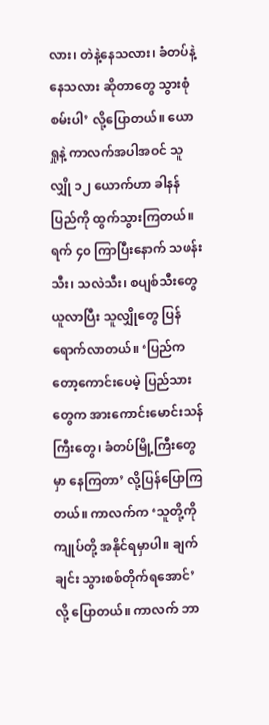လား၊ တဲနဲ့နေသလား၊ ခံတပ်နဲ့နေသလား ဆိုတာတွေ သွားစုံစမ်းပါ’ လို့ပြောတယ်။ ယောရှုနဲ့ ကာလက်အပါအဝင် သူလျှို ၁၂ ယောက်ဟာ ခါနန်ပြည်ကို ထွက်သွားကြတယ်။
ရက် ၄၀ ကြာပြီးနောက် သဖန်းသီး၊ သလဲသီး၊ စပျစ်သီးတွေယူလာပြီး သူလျှိုတွေ ပြန်ရောက်လာတယ်။ ‘ပြည်ကတော့ကောင်းပေမဲ့ ပြည်သားတွေက အားကောင်းမောင်းသန်ကြီးတွေ၊ ခံတပ်မြို့ကြီးတွေမှာ နေကြတာ’ လို့ပြန်ပြောကြတယ်။ ကာလက်က ‘သူတို့ကို ကျုပ်တို့ အနိုင်ရမှာပါ။ ချက်ချင်း သွားစစ်တိုက်ရအောင်’ လို့ ပြောတယ်။ ကာလက် ဘာ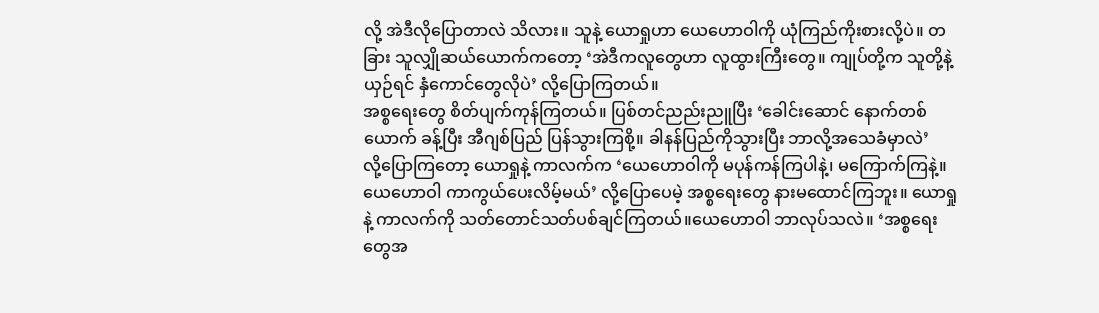လို့ အဲဒီလိုပြောတာလဲ သိလား။ သူနဲ့ ယောရှုဟာ ယေဟောဝါကို ယုံကြည်ကိုးစားလို့ပဲ။ တခြား သူလျှိုဆယ်ယောက်ကတော့ ‘အဲဒီကလူတွေဟာ လူထွားကြီးတွေ။ ကျုပ်တို့က သူတို့နဲ့ယှဉ်ရင် နှံကောင်တွေလိုပဲ’ လို့ပြောကြတယ်။
အစ္စရေးတွေ စိတ်ပျက်ကုန်ကြတယ်။ ပြစ်တင်ညည်းညူပြီး ‘ခေါင်းဆောင် နောက်တစ်ယောက် ခန့်ပြီး အီဂျစ်ပြည် ပြန်သွားကြစို့။ ခါနန်ပြည်ကိုသွားပြီး ဘာလို့အသေခံမှာလဲ’
လို့ပြောကြတော့ ယောရှုနဲ့ ကာလက်က ‘ယေဟောဝါကို မပုန်ကန်ကြပါနဲ့၊ မကြောက်ကြနဲ့။ ယေဟောဝါ ကာကွယ်ပေးလိမ့်မယ်’ လို့ပြောပေမဲ့ အစ္စရေးတွေ နားမထောင်ကြဘူး။ ယောရှုနဲ့ ကာလက်ကို သတ်တောင်သတ်ပစ်ချင်ကြတယ်။ယေဟောဝါ ဘာလုပ်သလဲ။ ‘အစ္စရေးတွေအ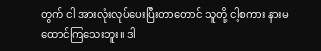တွက် ငါ အားလုံးလုပ်ပေးပြီးတာတောင် သူတို့ ငါ့စကား နားမထောင်ကြသေးဘူး။ ဒါ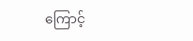ကြောင့်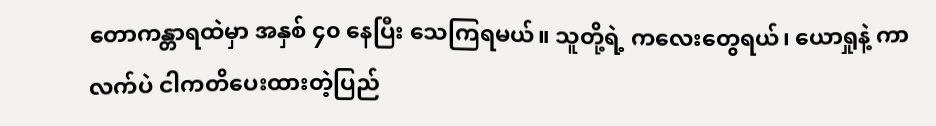တောကန္တာရထဲမှာ အနှစ် ၄၀ နေပြီး သေကြရမယ်။ သူတို့ရဲ့ ကလေးတွေရယ်၊ ယောရှုနဲ့ ကာလက်ပဲ ငါကတိပေးထားတဲ့ပြည်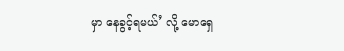မှာ နေခွင့်ရမယ်’ လို့ မောရှေ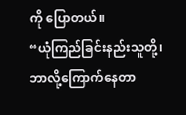ကို ပြောတယ်။
“ယုံကြည်ခြင်းနည်းသူတို့၊ ဘာလို့ကြောက်နေတာ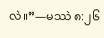လဲ။”—မဿဲ ၈:၂၆